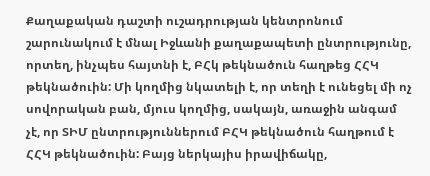Քաղաքական դաշտի ուշադրության կենտրոնում շարունակում է մնալ Իջևանի քաղաքապետի ընտրությունը, որտեղ, ինչպես հայտնի է, ԲՀկ թեկնածուն հաղթեց ՀՀԿ թեկնածուին: Մի կողմից նկատելի է, որ տեղի է ունեցել մի ոչ սովորական բան, մյուս կողմից, սակայն, առաջին անգամ չէ, որ ՏԻՄ ընտրություններում ԲՀԿ թեկնածուն հաղթում է ՀՀԿ թեկնածուին: Բայց ներկայիս իրավիճակը,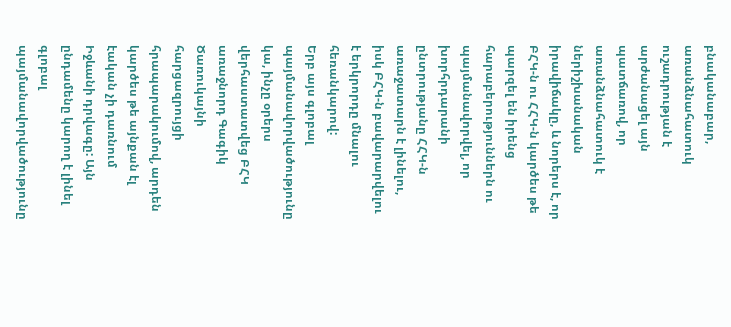բնականաբար, առանձնահատուկ ուշադրության է արժանացել այն պատճառով, որ առանձնահատուկ է ներիշխանական իրավիճակը, և նորերս է, որ ԲՀԿ-ն ու ՀՀԿ-ն կարծես թե պարզել են իրենց հարաբերություններն ու պայմանավորվել, որ խորհրդարանի ընտրությանը ՀՀԿ-ն առաջատարն է լինելու, իսկ ԲՀԿ-ն բավարարվելու է երկրորդը մնալու հեռանկարով:
Երբ այս գլոբալ պայմանավորվածությունը կա, ինչը օրերս վերհաստատվեց ԲՀԿ առաջնորդ Գագիկ Ծառուկայնի հարցազրույցի հրապարակումով, արդեն կարծես թե այնքան էլ էական չի դառնում Իջևանի դրվագը: Այն ընդամենը կարող է լինել գլոբալ պայմանավորվածությունը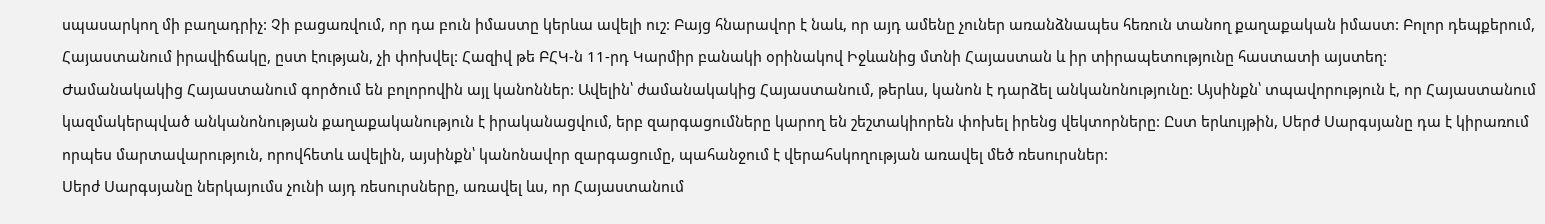սպասարկող մի բաղադրիչ: Չի բացառվում, որ դա բուն իմաստը կերևա ավելի ուշ: Բայց հնարավոր է նաև, որ այդ ամենը չուներ առանձնապես հեռուն տանող քաղաքական իմաստ: Բոլոր դեպքերում, Հայաստանում իրավիճակը, ըստ էության, չի փոխվել: Հազիվ թե ԲՀԿ-ն 11-րդ Կարմիր բանակի օրինակով Իջևանից մտնի Հայաստան և իր տիրապետությունը հաստատի այստեղ:
Ժամանակակից Հայաստանում գործում են բոլորովին այլ կանոններ: Ավելին՝ ժամանակակից Հայաստանում, թերևս, կանոն է դարձել անկանոնությունը: Այսինքն՝ տպավորություն է, որ Հայաստանում կազմակերպված անկանոնության քաղաքականություն է իրականացվում, երբ զարգացումները կարող են շեշտակիորեն փոխել իրենց վեկտորները: Ըստ երևույթին, Սերժ Սարգսյանը դա է կիրառում որպես մարտավարություն, որովհետև ավելին, այսինքն՝ կանոնավոր զարգացումը, պահանջում է վերահսկողության առավել մեծ ռեսուրսներ:
Սերժ Սարգսյանը ներկայումս չունի այդ ռեսուրսները, առավել ևս, որ Հայաստանում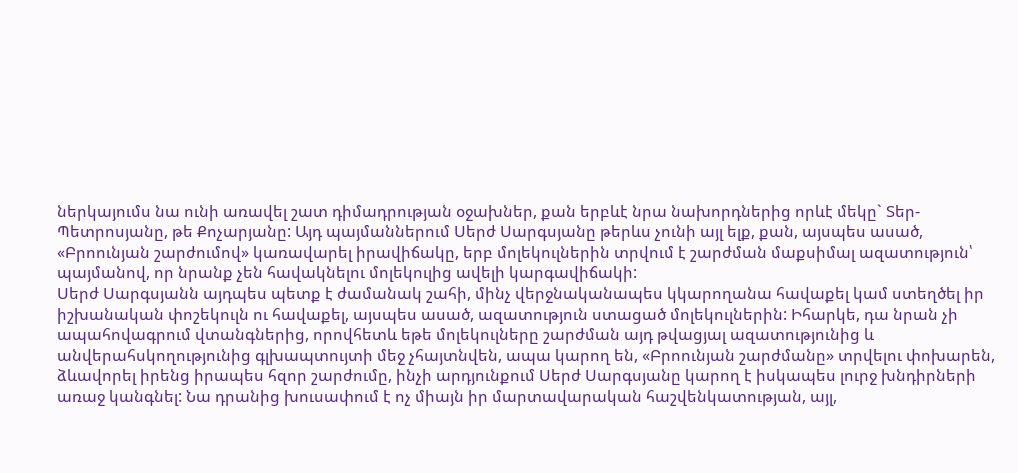ներկայումս նա ունի առավել շատ դիմադրության օջախներ, քան երբևէ նրա նախորդներից որևէ մեկը` Տեր-Պետրոսյանը, թե Քոչարյանը: Այդ պայմաններում Սերժ Սարգսյանը թերևս չունի այլ ելք, քան, այսպես ասած, «Բրոունյան շարժումով» կառավարել իրավիճակը, երբ մոլեկուլներին տրվում է շարժման մաքսիմալ ազատություն՝ պայմանով, որ նրանք չեն հավակնելու մոլեկուլից ավելի կարգավիճակի:
Սերժ Սարգսյանն այդպես պետք է ժամանակ շահի, մինչ վերջնականապես կկարողանա հավաքել կամ ստեղծել իր իշխանական փոշեկուլն ու հավաքել, այսպես ասած, ազատություն ստացած մոլեկուլներին: Իհարկե, դա նրան չի ապահովագրում վտանգներից, որովհետև եթե մոլեկուլները շարժման այդ թվացյալ ազատությունից և անվերահսկողությունից գլխապտույտի մեջ չհայտնվեն, ապա կարող են, «Բրոունյան շարժմանը» տրվելու փոխարեն, ձևավորել իրենց իրապես հզոր շարժումը, ինչի արդյունքում Սերժ Սարգսյանը կարող է իսկապես լուրջ խնդիրների առաջ կանգնել: Նա դրանից խուսափում է ոչ միայն իր մարտավարական հաշվենկատության, այլ,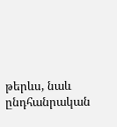թերևս, նաև ընդհանրական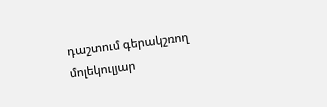դաշտում գերակշռող մոլեկուլյար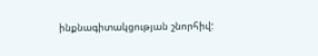ինքնագիտակցության շնորհիվ: